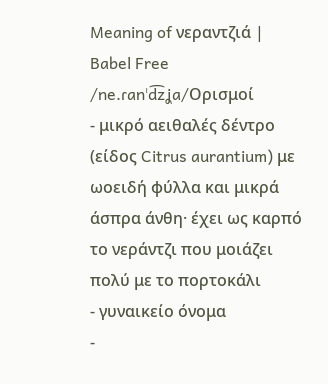Meaning of νεραντζιά | Babel Free
/ne.ɾanˈd͡zʝa/Ορισμοί
- μικρό αειθαλές δέντρο (είδος Citrus aurantium) με ωοειδή φύλλα και μικρά άσπρα άνθη· έχει ως καρπό το νεράντζι που μοιάζει πολύ με το πορτοκάλι
- γυναικείο όνομα
-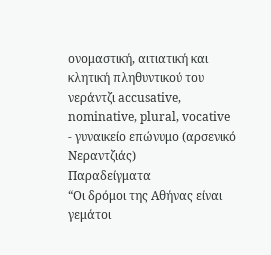ονομαστική, αιτιατική και κλητική πληθυντικού του νεράντζι accusative, nominative, plural, vocative
- γυναικείο επώνυμο (αρσενικό Νεραντζιάς)
Παραδείγματα
“Οι δρόμοι της Αθήνας είναι γεμάτοι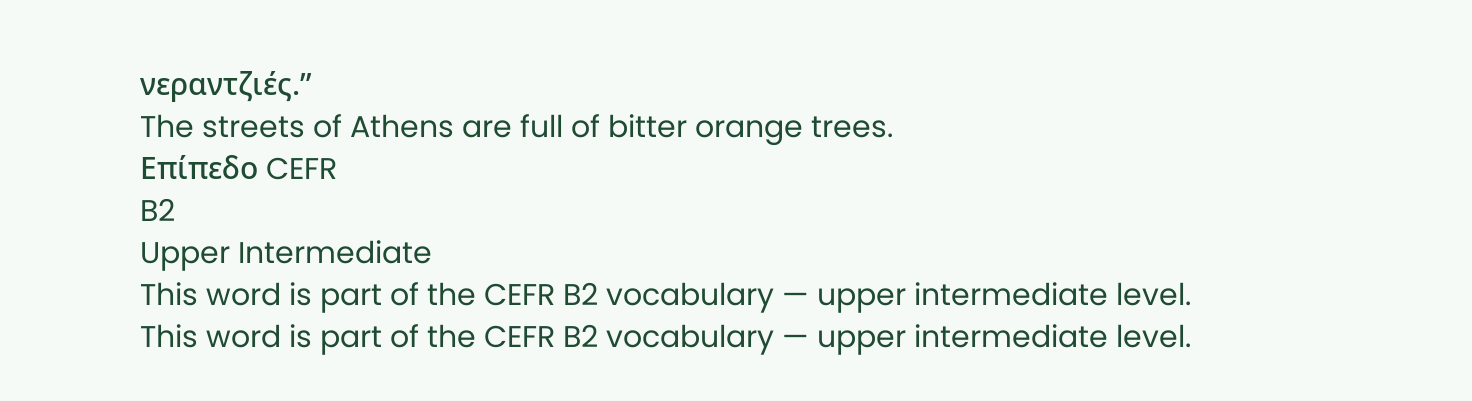νεραντζιές.”
The streets of Athens are full of bitter orange trees.
Επίπεδο CEFR
B2
Upper Intermediate
This word is part of the CEFR B2 vocabulary — upper intermediate level.
This word is part of the CEFR B2 vocabulary — upper intermediate level.